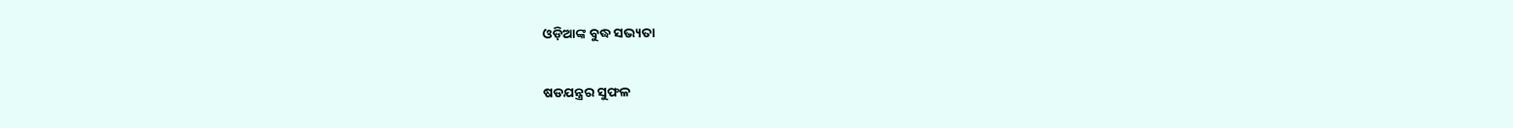ଓଡ଼ିଆଙ୍କ ବୁଦ୍ଧ ସଭ୍ୟତା

ଷଡଯନ୍ତ୍ରର ସୁଫଳ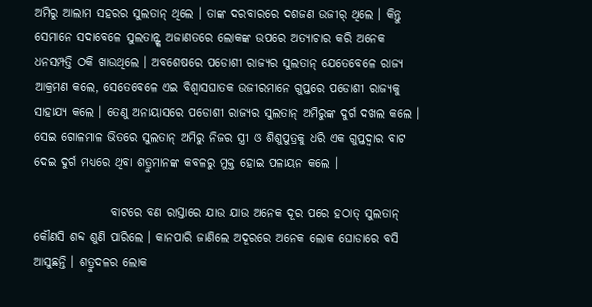ଅମିରୁ ଆଲାମ ସହରର ସୁଲତାନ୍ ଥିଲେ । ତାଙ୍କ ଦରବାରରେ ଦଶଜଣ ଉଜୀର୍ ଥିଲେ । କିନ୍ତୁ ସେମାନେ ସଦାବେଳେ ସୁଲତାନ୍ଙ୍କ ଅଜାଣତରେ ଲୋକଙ୍କ ଉପରେ ଅତ୍ୟାଚାର କରି ଅନେକ ଧନସମ୍ପତ୍ତି ଠକି ଖାଉଥିଲେ । ଅବଶେଷରେ ପଡୋଶୀ ରାଜ୍ୟର ସୁଲତାନ୍ ଯେତେବେଳେ ରାଜ୍ୟ ଆକ୍ରମଣ କଲେ, ସେତେବେଳେ ଏଇ ବିଶ୍ୱାସଘାତକ ଉଜୀରମାନେ ଗୁପ୍ତରେ ପଡୋଶୀ ରାଜ୍ୟକୁ ସାହାଯ୍ୟ କଲେ । ତେଣୁ ଅନାୟାସରେ ପଡୋଶୀ ରାଜ୍ୟର ସୁଲତାନ୍ ଅମିରୁଙ୍କ ଦୁର୍ଗ ଦଖଲ କଲେ । ସେଇ ଗୋଳମାଳ ଭିତରେ ସୁଲତାନ୍ ଅମିରୁ ନିଜର ସ୍ତ୍ରୀ ଓ ଶିଶୁପୁତ୍ରକୁ ଧରି ଏକ ଗୁପ୍ତଦ୍ୱାର ବାଟ ଦେଇ ଦୁର୍ଗ ମଧ୍ୟରେ ଥିବା ଶତ୍ରୁମାନଙ୍କ କବଳରୁ ମୁକ୍ତ ହୋଇ ପଳାୟନ କଲେ ।

                ବାଟରେ ବଣ ରାସ୍ତାରେ ଯାଉ ଯାଉ ଅନେକ ଦୂର ପରେ ହଠାତ୍ ସୁଲତାନ୍ କୌଣସି ଶବ୍ଦ ଶୁଣି ପାରିଲେ । କାନପାରି ଜାଣିଲେ ଅଦୂରରେ ଅନେକ ଲୋକ ଘୋଡାରେ ବସି ଆସୁଛନ୍ତି । ଶତ୍ରୁଦଳର ଲୋକ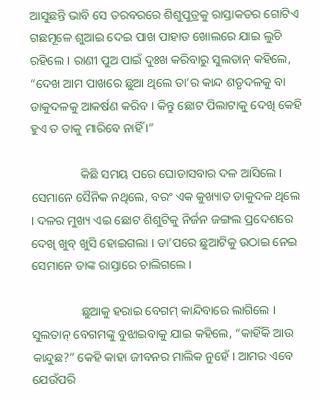ଆସୁଛନ୍ତି ଭାବି ସେ ତରବରରେ ଶିଶୁପୁତ୍ରକୁ ରାସ୍ତାକଡର ଗୋଟିଏ ଗଛମୂଳେ ଶୁଆଇ ଦେଇ ପାଖ ପାହାଡ ଖୋଲରେ ଯାଇ ଲୁଚି ରହିଲେ । ରାଣୀ ପୁଅ ପାଇଁ ଦୁଃଖ କରିବାରୁ ସୁଲତାନ୍ କହିଲେ, “ଦେଖ ଆମ ପାଖରେ ଛୁଆ ଥିଲେ ତା’ର କାନ୍ଦ ଶତୃଦଳକୁ ବା ଡାକୁଦଳକୁ ଆକର୍ଷଣ କରିବ । କିନ୍ତୁ ଛୋଟ ପିଲାଟାକୁ ଦେଖି କେହି ହୁଏ ତ ତାକୁ ମାରିବେ ନାହିଁ ।”

                କିଛି ସମୟ ପରେ ଘୋଡାସବାର ଦଳ ଆସିଲେ । ସେମାନେ ସୈନିକ ନଥିଲେ, ବରଂ ଏକ କୁଖ୍ୟାତ ଡାକୁଦଳ ଥିଲେ । ଦଳର ମୁଖ୍ୟ ଏଇ ଛୋଟ ଶିଶୁଟିକୁ ନିର୍ଜନ ଜଙ୍ଗଲ ପ୍ରଦେଶରେ ଦେଖି ଖୁବ୍ ଖୁସି ହୋଇଗଲା । ତା’ପରେ ଛୁଆଟିକୁ ଉଠାଇ ନେଇ ସେମାନେ ତାଙ୍କ ରାସ୍ତାରେ ଚାଲିଗଲେ ।

                ଛୁଆକୁ ହରାଇ ବେଗମ୍ କାନ୍ଦିବାରେ ଲାଗିଲେ । ସୁଲତାନ୍ ବେଗମଙ୍କୁ ବୁଝାଇବାକୁ ଯାଇ କହିଲେ, “କାହିଁକି ଆଉ କାନ୍ଦୁଛ?” କେହି କାହା ଜୀବନର ମାଲିକ ନୁହେଁ । ଆମର ଏବେ ଯେଉଁପରି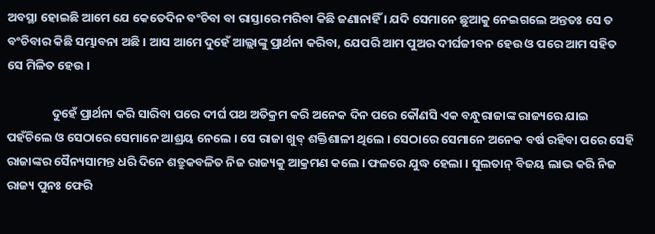ଅବସ୍ଥା ହୋଇଛି ଆମେ ଯେ କେତେଦିନ ବଂଚିବା ବା ରାସ୍ତାରେ ମରିବା କିଛି ଜଣାନାହିଁ । ଯଦି ସେମାନେ ଛୁଆକୁ ନେଇଗଲେ ଅନ୍ତତଃ ସେ ତ ବଂଚିବାର କିଛି ସମ୍ଭାବନା ଅଛି । ଆସ ଆମେ ଦୁହେଁ ଆଲ୍ଲାଙ୍କୁ ପ୍ରାର୍ଥନା କରିବା, ଯେପରି ଆମ ପୁଅର ଦୀର୍ଘଜୀବନ ହେଉ ଓ ପରେ ଆମ ସହିତ ସେ ମିଳିତ ହେଉ ।

                ଦୁହେଁ ପ୍ରାର୍ଥନା କରି ସାରିବା ପରେ ଦୀର୍ଘ ପଥ ଅତିକ୍ରମ କରି ଅନେକ ଦିନ ପରେ କୌଣସି ଏକ ବନ୍ଧୁରାଜାଙ୍କ ରାଜ୍ୟରେ ଯାଇ ପହଁଚିଲେ ଓ ସେଠାରେ ସେମାନେ ଆଶ୍ରୟ ନେଲେ । ସେ ରାଜା ଖୁବ୍ ଶକ୍ତିଶାଳୀ ଥିଲେ । ସେଠାରେ ସେମାନେ ଅନେକ ବର୍ଷ ରହିବା ପରେ ସେହି ରାଜାଙ୍କର ସୈନ୍ୟସାମନ୍ତ ଧରି ଦିନେ ଶତ୍ରୁକବଳିତ ନିଜ ରାଜ୍ୟକୁ ଆକ୍ରମଣ କଲେ । ଫଳରେ ଯୁଦ୍ଧ ହେଲା । ସୁଲତାନ୍ ବିଜୟ ଲାଭ କରି ନିଜ ରାଜ୍ୟ ପୁନଃ ଫେରି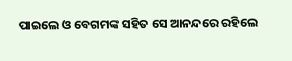ପାଇଲେ ଓ ବେଗମଙ୍କ ସହିତ ସେ ଆନନ୍ଦରେ ରହିଲେ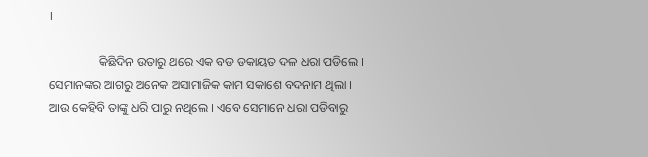।

                କିଛିଦିନ ଉତାରୁ ଥରେ ଏକ ବଡ ଡକାୟତ ଦଳ ଧରା ପଡିଲେ । ସେମାନଙ୍କର ଆଗରୁ ଅନେକ ଅସାମାଜିକ କାମ ସକାଶେ ବଦନାମ ଥିଲା । ଆଉ କେହିବି ତାଙ୍କୁ ଧରି ପାରୁ ନଥିଲେ । ଏବେ ସେମାନେ ଧରା ପଡିବାରୁ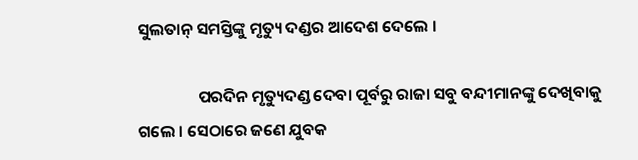ସୁଲତାନ୍ ସମସ୍ତିଙ୍କୁ ମୃତ୍ୟୁ ଦଣ୍ଡର ଆଦେଶ ଦେଲେ ।

                ପରଦିନ ମୃତ୍ୟୁଦଣ୍ଡ ଦେବା ପୂର୍ବରୁ ରାଜା ସବୁ ବନ୍ଦୀମାନଙ୍କୁ ଦେଖିବାକୁ ଗଲେ । ସେଠାରେ ଜଣେ ଯୁବକ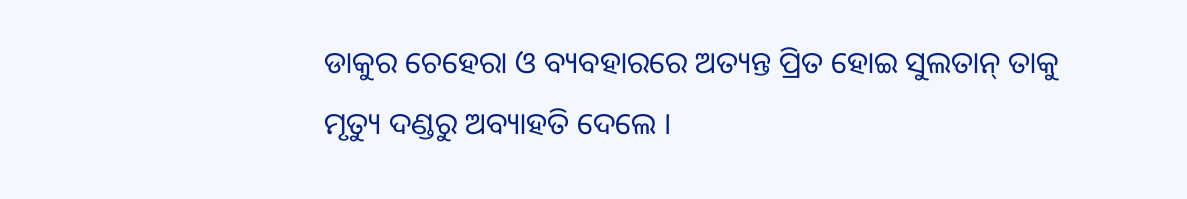ଡାକୁର ଚେହେରା ଓ ବ୍ୟବହାରରେ ଅତ୍ୟନ୍ତ ପ୍ରିତ ହୋଇ ସୁଲତାନ୍ ତାକୁ ମୃତ୍ୟୁ ଦଣ୍ଡରୁ ଅବ୍ୟାହତି ଦେଲେ ।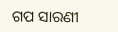ଗପ ସାରଣୀ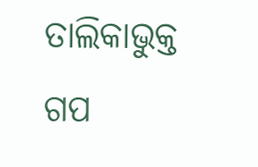ତାଲିକାଭୁକ୍ତ ଗପ